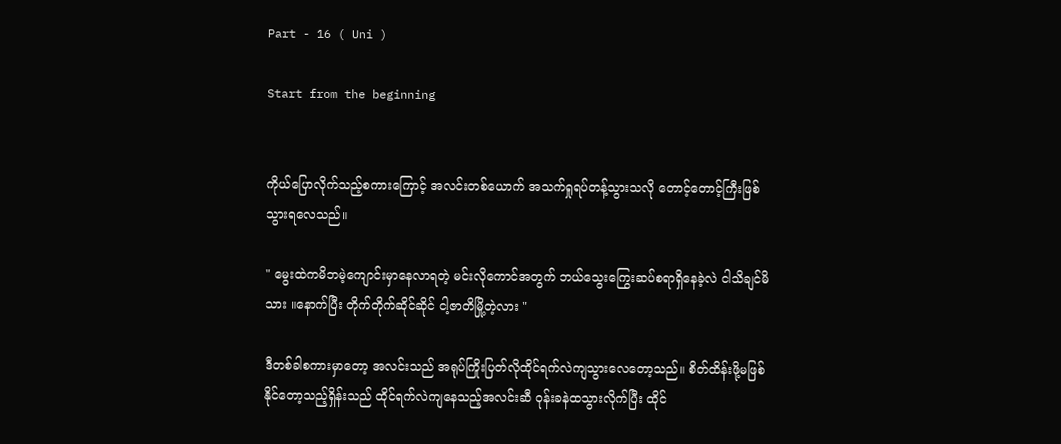Part - 16 ( Uni )

Start from the beginning


ကိုယ်ပြောလိုက်သည့်စကားကြောင့် အလင်းတစ်ယောက် အသက်ရှုရပ်တန့်သွားသလို တောင့်တောင့်ကြီးဖြစ်သွားရလေသည်။

" မွေးထဲကမိဘမဲ့ကျောင်းမှာနေလာရတဲ့ မင်းလိုကောင်အတွက် ဘယ်သွေးကြွေးဆပ်စရာရှိနေခဲ့လဲ ငါသိချင်မိသား ။နောက်ပြီး တိုက်တိုက်ဆိုင်ဆိုင် ငါ့ဇာတိမြို့တဲ့လား "

ဒီတစ်ခါစကားမှာတော့ အလင်းသည် အရုပ်ကြိုးပြတ်လိုထိုင်ရက်လဲကျသွားလေတော့သည်။ စိတ်ထိန်းဖို့မဖြစ်နိုင်တော့သည့်ရှိန်းသည် ထိုင်ရက်လဲကျနေသည့်အလင်းဆီ ဝုန်းခနဲထသွားလိုက်ပြီး ထိုင်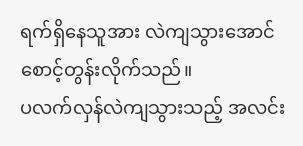ရက်ရှိနေသူအား လဲကျသွားအောင်စောင့်တွန်းလိုက်သည်။
ပလက်လှန်လဲကျသွားသည့် အလင်း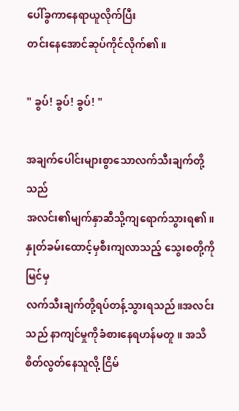ပေါ်ခွကာနေရာယူလိုက်ပြီး
တင်းနေအောင်ဆုပ်ကိုင်လိုက်၏။

" ခွပ်! ခွပ်! ခွပ်! "

အချက်ပေါင်းများစွာသောလက်သီးချက်တို့သည်
အလင်း၏မျက်နှာဆီသို့ကျရောက်သွားရ၏။ နှုတ်ခမ်းထောင့်မှစီးကျလာသည့် သွေးစတို့ကိုမြင်မှ
လက်သီးချက်တို့ရပ်တန့်သွားရသည်။အလင်းသည် နာကျင်မှုကိုခံစားနေရဟန်မတူ။ အသိစိတ်လွတ်နေသူလို့ ငြိမ်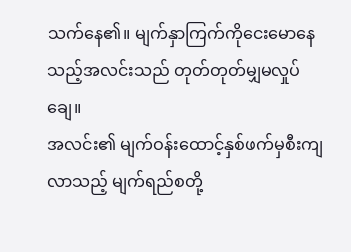သက်နေ၏။ မျက်နှာကြက်ကိုငေးမောနေသည့်အလင်းသည် တုတ်တုတ်မျှမလှုပ်ချေ။
အလင်း၏ မျက်ဝန်းထောင့်နှစ်ဖက်မှစီးကျလာသည့် မျက်ရည်စတို့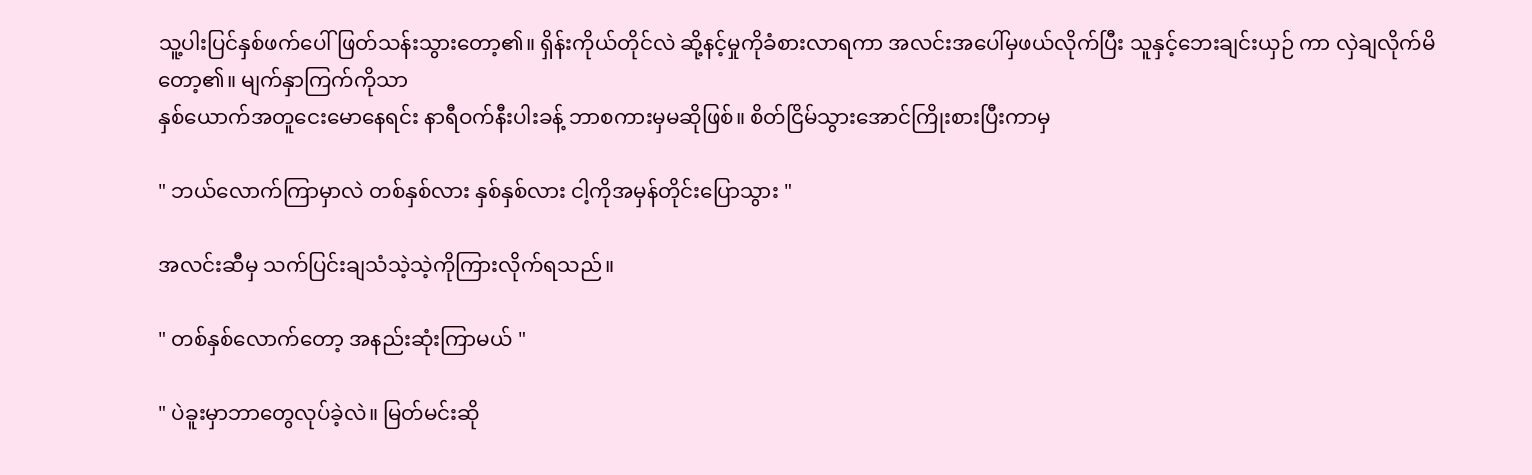သူ့ပါးပြင်နှစ်ဖက်ပေါ်ဖြတ်သန်းသွားတော့၏။ ရှိန်းကိုယ်တိုင်လဲ ဆို့နင့်မှုကိုခံစားလာရကာ အလင်းအပေါ်မှဖယ်လိုက်ပြီး သူနှင့်ဘေးချင်းယှဉ် ကာ လှဲချလိုက်မိတော့၏။ မျက်နှာကြက်ကိုသာ
နှစ်ယောက်အတူငေးမောနေရင်း နာရီဝက်နီးပါးခန့် ဘာစကားမှမဆိုဖြစ်။ စိတ်ငြိမ်သွားအောင်ကြိုးစားပြီးကာမှ

" ဘယ်လောက်ကြာမှာလဲ တစ်နှစ်လား နှစ်နှစ်လား ငါ့ကိုအမှန်တိုင်းပြောသွား "

အလင်းဆီမှ သက်ပြင်းချသံသဲ့သဲ့ကိုကြားလိုက်ရသည်။

" တစ်နှစ်လောက်တော့ အနည်းဆုံးကြာမယ် "

" ပဲခူးမှာဘာတွေလုပ်ခဲ့လဲ။ မြတ်မင်းဆို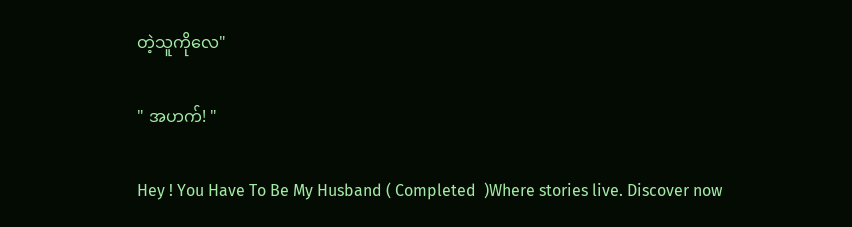တဲ့သူကိုလေ"

" အဟက်! "

Hey ! You Have To Be My Husband ( Completed  )Where stories live. Discover now